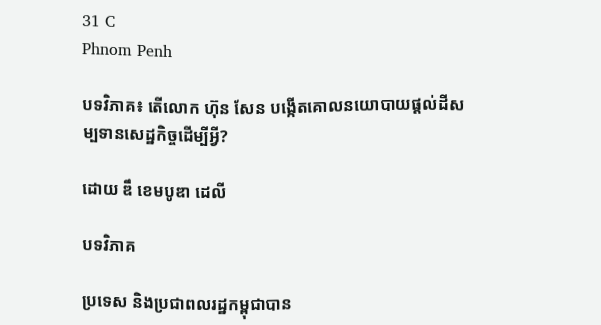31 C
Phnom Penh

បទវិភាគ៖ តើលោក ហ៊ុន សែន បង្កើតគោលនយោបាយផ្ដល់ដីសម្បទានសេដ្ឋកិច្ចដើម្បីអ្វី?

ដោយ ឌឹ ខេមបូឌា ដេលី

បទវិភាគ

ប្រទេស និងប្រជាពលរដ្ឋកម្ពុជាបាន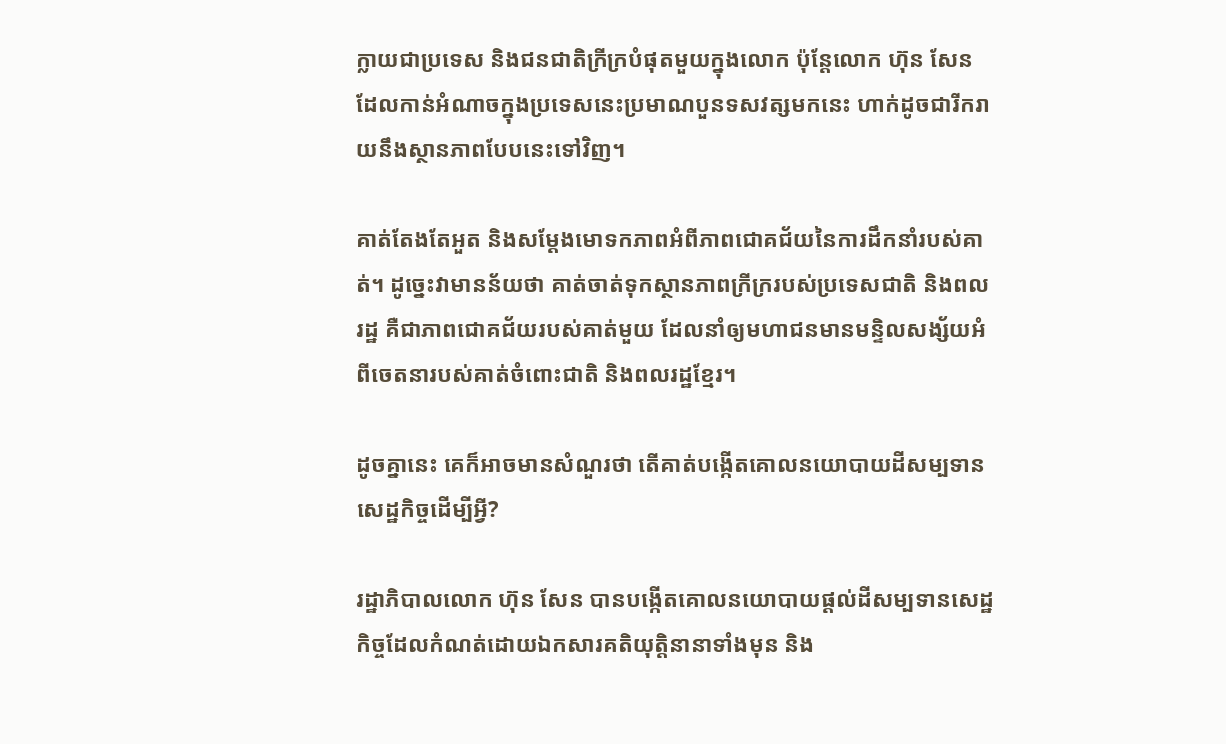ក្លាយជាប្រទេស និងជនជាតិក្រីក្របំផុតមួយក្នុងលោក ប៉ុន្តែលោក ហ៊ុន សែន ដែលកាន់អំណាចក្នុងប្រទេសនេះប្រមាណបួនទសវត្សមកនេះ ហាក់ដូចជារីករាយនឹងស្ថានភាពបែបនេះទៅវិញ។

គាត់តែងតែអួត និងសម្ដែងមោទកភាពអំពីភាពជោគជ័យនៃការដឹកនាំរបស់គាត់។ ដូច្នេះវាមានន័យថា គាត់ចាត់ទុកស្ថានភាពក្រីក្ររបស់ប្រទេសជាតិ និងពលរដ្ឋ គឺជាភាពជោគជ័យរបស់គាត់មួយ ដែលនាំឲ្យមហាជនមានមន្ទិលសង្ស័យអំពីចេតនារបស់គាត់ចំពោះជាតិ និងពលរដ្ឋខ្មែរ។

ដូចគ្នានេះ គេក៏អាចមានសំណួរថា តើគាត់បង្កើតគោលនយោបាយដីសម្បទានសេដ្ឋកិច្ចដើម្បីអ្វី?

រដ្ឋាភិបាលលោក ហ៊ុន សែន បានបង្កើតគោលនយោបាយផ្តល់ដីសម្បទានសេដ្ឋកិច្ចដែលកំណត់ដោយឯកសារគតិយុត្តិនានាទាំងមុន និង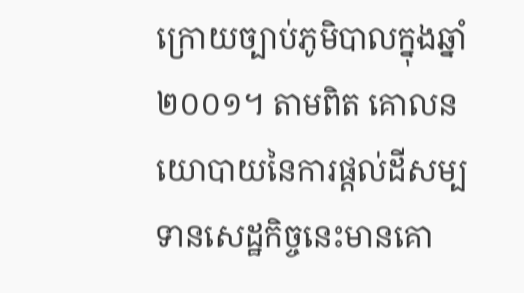ក្រោយច្បាប់ភូមិបាលក្នុងឆ្នាំ២០០១។ តាមពិត គោលនយោបាយនៃការផ្តល់ដីសម្បទានសេដ្ឋកិច្ចនេះមានគោ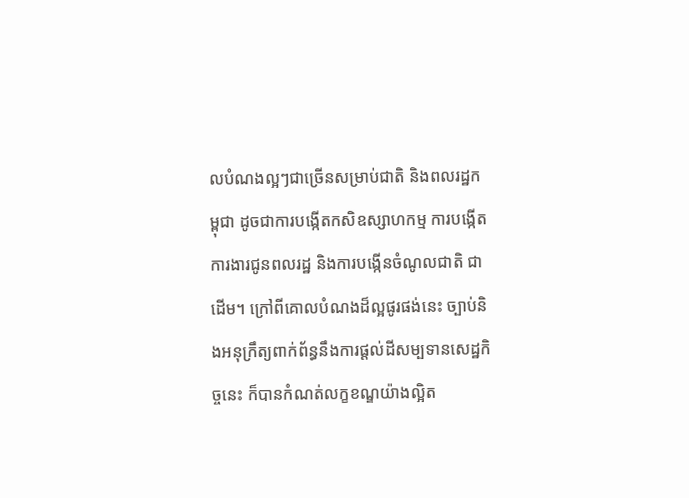លបំណងល្អៗជាច្រើនសម្រាប់ជាតិ និងពលរដ្ឋកម្ពុជា ដូចជាការបង្កើតកសិឧស្សាហកម្ម ការបង្កើតការងារជូនពលរដ្ឋ និងការបង្កើនចំណូលជាតិ ជាដើម។ ក្រៅពីគោលបំណងដ៏ល្អផូរផង់នេះ ច្បាប់និងអនុក្រឹត្យពាក់ព័ន្ធនឹងការផ្តល់ដីសម្បទានសេដ្ឋកិច្ចនេះ ក៏បានកំណត់លក្ខខណ្ឌយ៉ាងល្អិត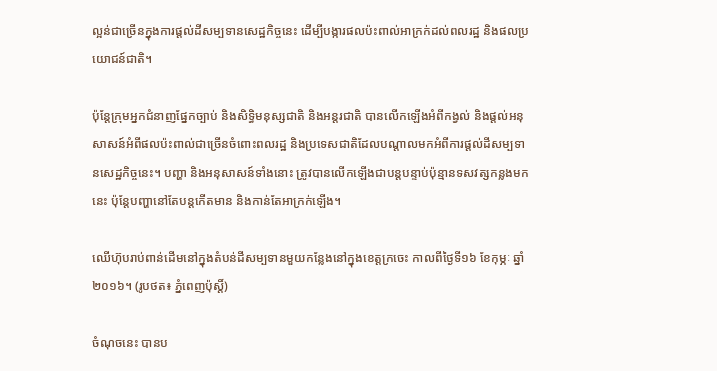ល្អន់ជាច្រើនក្នុងការផ្តល់ដីសម្បទានសេដ្ឋកិច្ចនេះ ដើម្បីបង្ការផលប៉ះពាល់អាក្រក់ដល់ពលរដ្ឋ និងផលប្រយោជន៍ជាតិ។

ប៉ុន្តែក្រុមអ្នកជំនាញផ្នែកច្បាប់ និងសិទ្ធិមនុស្សជាតិ និងអន្តរជាតិ បានលើកឡើងអំពីកង្វល់ និងផ្តល់អនុសាសន៍អំពីផលប៉ះពាល់ជាច្រើនចំពោះពលរដ្ឋ និងប្រទេសជាតិដែលបណ្តាលមកអំពីការផ្តល់ដីសម្បទានសេដ្ឋកិច្ចនេះ។ បញ្ហា និងអនុសាសន៍ទាំងនោះ ត្រូវបានលើកឡើងជាបន្តបន្ទាប់ប៉ុន្មានទសវត្សកន្លងមកនេះ ប៉ុន្តែបញ្ហានៅតែបន្តកើតមាន និងកាន់តែអាក្រក់ឡើង។

ឈើហ៊ុបរាប់ពាន់ដើមនៅក្នុងតំបន់ដីសម្បទានមួយកន្លែងនៅក្នុងខេត្តក្រចេះ កាលពីថ្ងៃទី១៦ ខែកុម្ភៈ ឆ្នាំ២០១៦។ (រូបថត៖ ភ្នំពេញប៉ុស្តិ៍)

ចំណុចនេះ បានប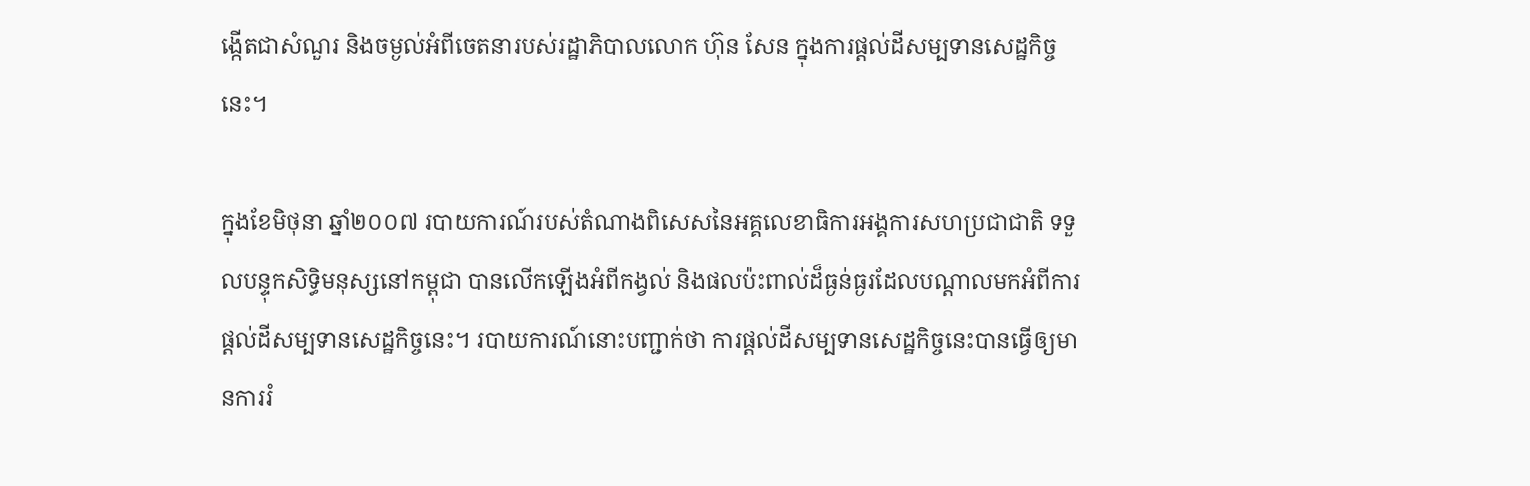ង្កើតជាសំណួរ និងចម្ងល់អំពីចេតនារបស់រដ្ឋាភិបាលលោក ហ៊ុន សែន ក្នុងការផ្តល់ដីសម្បទានសេដ្ឋកិច្ចនេះ។

ក្នុងខែមិថុនា ឆ្នាំ២០០៧ របាយការណ៍របស់តំណាងពិសេសនៃអគ្គលេខាធិការអង្គការសហប្រជាជាតិ ទទួលបន្ទុកសិទ្ធិមនុស្សនៅកម្ពុជា បានលើកឡើងអំពីកង្វល់ និងផលប៉ះពាល់ដ៏ធ្ងន់ធ្ងរដែលបណ្តាលមកអំពីការផ្តល់ដីសម្បទានសេដ្ឋកិច្ចនេះ។ របាយការណ៍នោះបញ្ជាក់ថា ការផ្តល់ដីសម្បទានសេដ្ឋកិច្ចនេះបានធ្វើឲ្យមានការរំ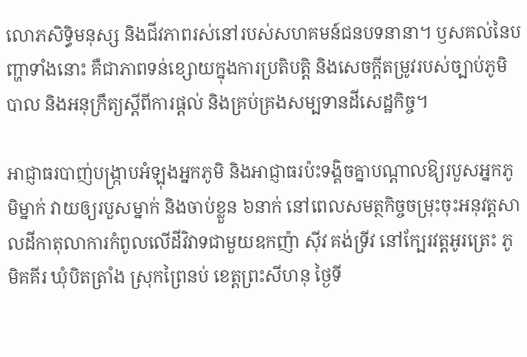លោភសិទ្ធិមនុស្ស និងជីវភាពរស់នៅរបស់សហគមន៍ជនបទនានា។ ឫសគល់នៃបញ្ហាទាំងនោះ គឺជាភាពទន់ខ្សោយក្នុងការប្រតិបត្តិ និងសេចក្តីតម្រូវរបស់ច្បាប់ភូមិបាល និងអនុក្រឹត្យស្ដីពីការផ្តល់ និងគ្រប់គ្រងសម្បទានដីសេដ្ឋកិច្ច។

អាជ្ញាធរបាញ់បង្ក្រាបអំឡុងអ្នកភូមិ និងអាជ្ញាធរប៉ះទង្គិចគ្នាបណ្ដាលឱ្យរបួសអ្នកភូមិម្នាក់ វាយឲ្យរបួសម្នាក់ និងចាប់ខ្លួន ៦នាក់ នៅពេលសមត្ថកិច្ចចម្រុះចុះអនុវត្តសាលដីកាតុលាការកំពូលលើដីវិវាទជាមួយឧកញ៉ា ស៊ីវ គង់ទ្រីវ នៅក្បែរវត្តអូរត្រេះ ភូមិគគីរ ឃុំបិតត្រាំង ស្រុកព្រៃនប់ ខេត្តព្រះសីហនុ ថ្ងៃទី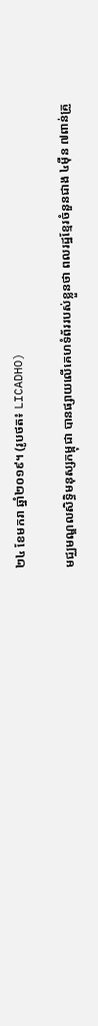២៤ ខែមករា ឆ្នាំ២០១៩។ (រូបថត៖ LICADHO)

មជ្ឈមណ្ឌលសិទ្ធិមនុស្សកម្ពុជា បានផ្សាយលើគេហទំព័ររបស់ខ្លួនថា ពលរដ្ឋខ្មែរចំនួនជាង ៤ម៉ឺន ៧ពាន់គ្រួ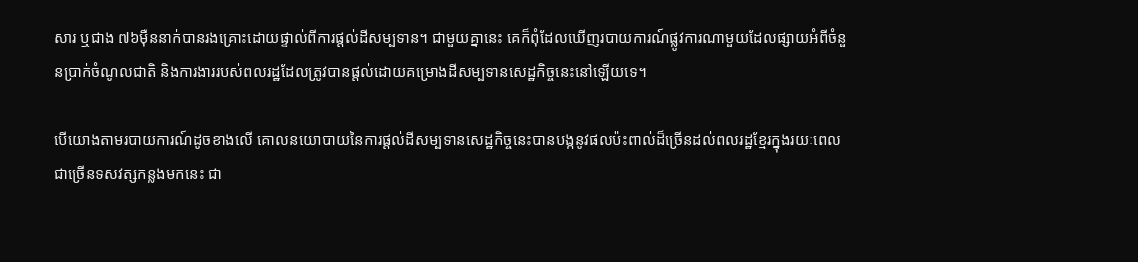សារ ឬជាង ៧៦ម៉ឺននាក់បានរងគ្រោះដោយផ្ទាល់ពីការផ្តល់ដីសម្បទាន។ ជាមួយគ្នានេះ គេក៏ពុំដែលឃើញរបាយការណ៍ផ្លូវការណាមួយដែលផ្សាយអំពីចំនួនប្រាក់ចំណូលជាតិ និងការងាររបស់ពលរដ្ឋដែលត្រូវបានផ្តល់ដោយគម្រោងដីសម្បទានសេដ្ឋកិច្ចនេះនៅឡើយទេ។

បើយោងតាមរបាយការណ៍ដូចខាងលើ គោលនយោបាយនៃការផ្តល់ដីសម្បទានសេដ្ឋកិច្ចនេះបានបង្កនូវផលប៉ះពាល់ដ៏ច្រើនដល់ពលរដ្ឋខ្មែរក្នុងរយៈពេលជាច្រើនទសវត្សកន្លងមកនេះ ជា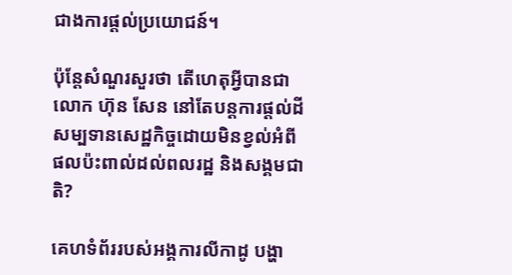ជាងការផ្តល់ប្រយោជន៍។

ប៉ុន្តែសំណួរសួរថា តើហេតុអ្វីបានជាលោក ហ៊ុន សែន នៅតែបន្តការផ្តល់ដីសម្បទានសេដ្ឋកិច្ចដោយមិនខ្វល់អំពីផលប៉ះពាល់ដល់ពលរដ្ឋ និងសង្គមជាតិ?

គេហទំព័ររបស់អង្គការលីកាដូ បង្ហា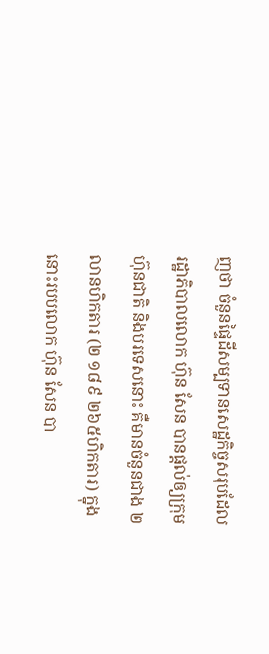ញថា ចំនួនផ្ទៃដីសម្បទានសេដ្ឋកិច្ចសរុបដែលរដ្ឋាភិបាលលោក ហ៊ុន សែន បានផ្តល់ឲ្យក្រុមហ៊ុនជាតិ និងបរទេសនោះ គឺមានចំនួនជាង ២លានហិកតារ (២ ១៨៩ ២៦៥ហិកតារ) ក្នុងនោះរបបលោក ហ៊ុន សែន បា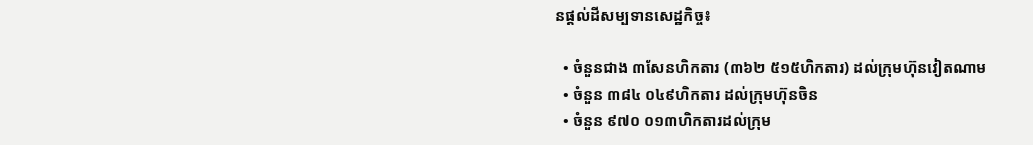នផ្តល់ដីសម្បទានសេដ្ឋកិច្ច៖

  • ចំនួនជាង ៣សែនហិកតារ (៣៦២ ៥១៥ហិកតារ) ដល់ក្រុមហ៊ុនវៀតណាម
  • ចំនួន ៣៨៤ ០៤៩ហិកតារ ដល់ក្រុមហ៊ុនចិន
  • ចំនួន ៩៧០ ០១៣ហិកតារដល់ក្រុម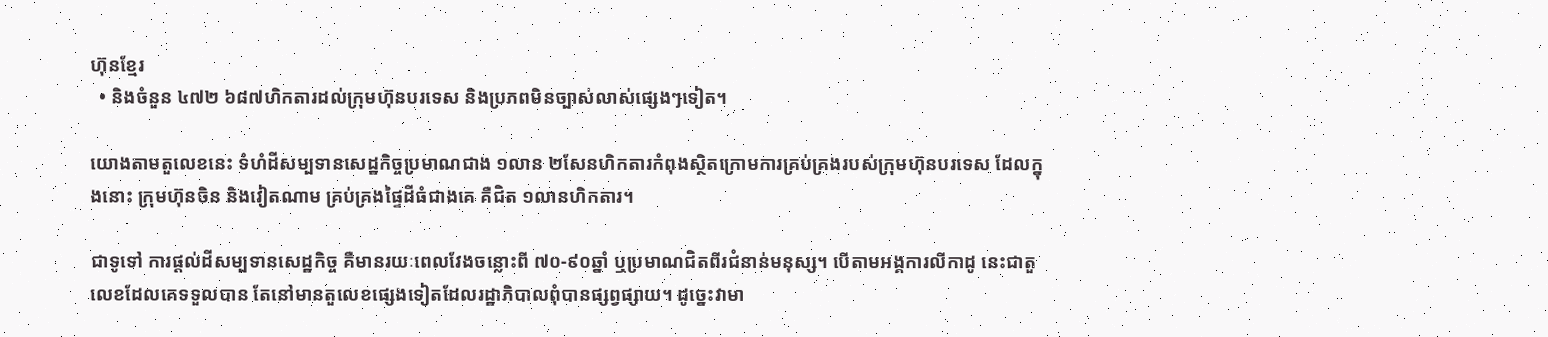ហ៊ុនខ្មែរ
  • និងចំនួន ៤៧២ ៦៨៧ហិកតារដល់ក្រុមហ៊ុនបរទេស និងប្រភពមិនច្បាស់លាស់ផ្សេងៗទៀត។

យោងតាមតួលេខនេះ ទំហំដីសម្បទានសេដ្ឋកិច្ចប្រមាណជាង ១លាន ២សែនហិកតារកំពុងស្ថិតក្រោមការគ្រប់គ្រងរបស់ក្រុមហ៊ុនបរទេស ដែលក្នុងនោះ ក្រុមហ៊ុនចិន និងវៀតណាម គ្រប់គ្រងផ្ទៃដីធំជាងគេ គឺជិត ១លានហិកតារ។

ជាទូទៅ ការផ្តល់ដីសម្បទានសេដ្ឋកិច្ច គឺមានរយៈពេលវែងចន្លោះពី ៧០-៩០ឆ្នាំ ឬប្រមាណជិតពីរជំនាន់មនុស្ស។ បើតាមអង្គការលីកាដូ នេះជាតួលេខដែលគេទទួលបាន តែនៅមានតួលេខផ្សេងទៀតដែលរដ្ឋាភិបាលពុំបានផ្សព្វផ្សាយ។ ដូច្នេះវាមា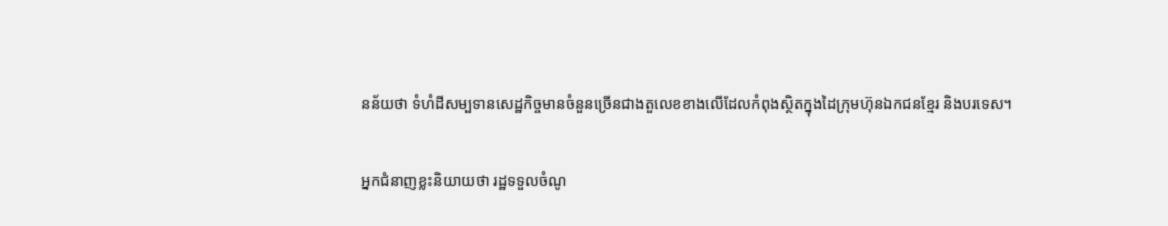នន័យថា ទំហំដីសម្បទានសេដ្ឋកិច្ចមានចំនួនច្រើនជាងតួលេខខាងលើដែលកំពុងស្ថិតក្នុងដៃក្រុមហ៊ុនឯកជនខ្មែរ និងបរទេស។

អ្នកជំនាញខ្លះនិយាយថា រដ្ឋទទួលចំណូ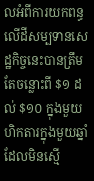លអំពីការយកពន្ធលើដីសម្បទានសេដ្ឋកិច្ចនេះបានត្រឹមតែចន្លោះពី $១ ដល់ $១០ ក្នុងមួយហិកតារក្នុងមួយឆ្នាំ ដែលមិនស្មើ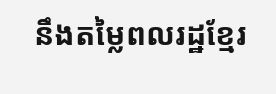នឹងតម្លៃពលរដ្ឋខ្មែរ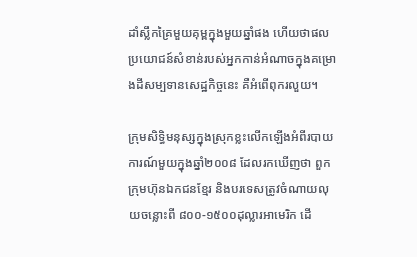ដាំស្លឹកគ្រៃមួយគុម្ពក្នុងមួយឆ្នាំផង ហើយថាផលប្រយោជន៍សំខាន់របស់អ្នកកាន់អំណាចក្នុងគម្រោងដីសម្បទានសេដ្ឋកិច្ចនេះ គឺអំពើពុករលួយ។

ក្រុមសិទ្ធិមនុស្សក្នុងស្រុកខ្លះលើកឡើងអំពីរបាយការណ៍មួយក្នុងឆ្នាំ២០០៨ ដែលរកឃើញថា ពួកក្រុមហ៊ុនឯកជនខ្មែរ និងបរទេសត្រូវចំណាយលុយចន្លោះពី ៨០០-១៥០០ដុល្លារអាមេរិក ដើ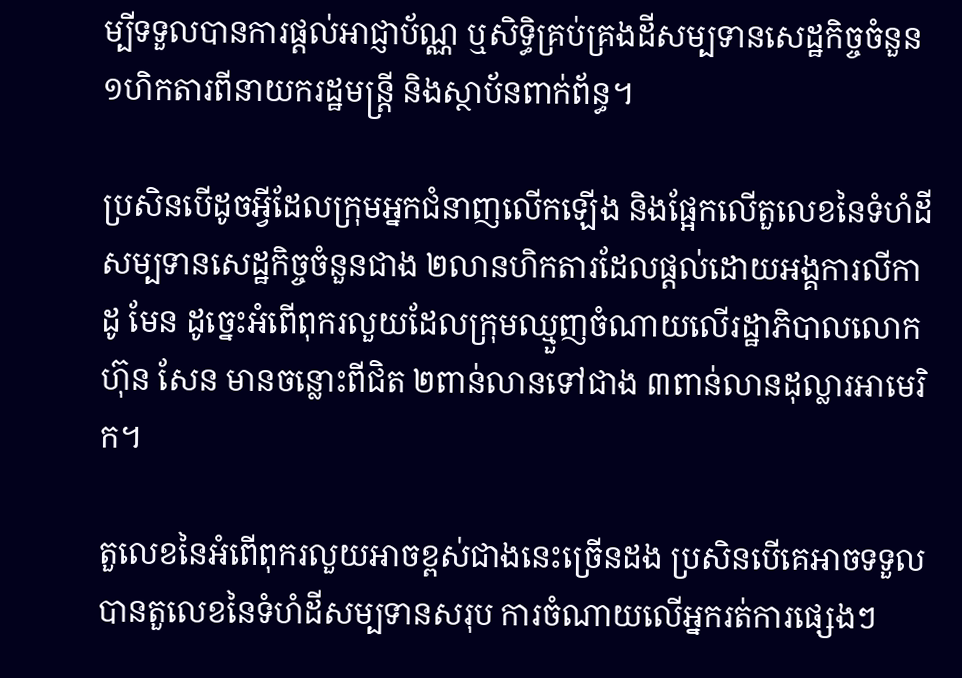ម្បីទទួលបានការផ្តល់អាជ្ញាប័ណ្ណ ឬសិទ្ធិគ្រប់គ្រងដីសម្បទានសេដ្ឋកិច្ចចំនួន ១ហិកតារពីនាយករដ្ឋមន្ត្រី និងស្ថាប័នពាក់ព័ន្ធ។

ប្រសិនបើដូចអ្វីដែលក្រុមអ្នកជំនាញលើកឡើង និងផ្អែកលើតួលេខនៃទំហំដីសម្បទានសេដ្ឋកិច្ចចំនួនជាង ២លានហិកតារដែលផ្តល់ដោយអង្គការលីកាដូ មែន ដូច្នេះអំពើពុករលួយដែលក្រុមឈ្មួញចំណាយលើរដ្ឋាភិបាលលោក ហ៊ុន សែន មានចន្លោះពីជិត ២ពាន់លានទៅជាង ៣ពាន់លានដុល្លារអាមេរិក។

តួលេខនៃអំពើពុករលួយអាចខ្ពស់ជាងនេះច្រើនដង ប្រសិនបើគេអាចទទួលបានតួលេខនៃទំហំដីសម្បទានសរុប ការចំណាយលើអ្នករត់ការផ្សេងៗ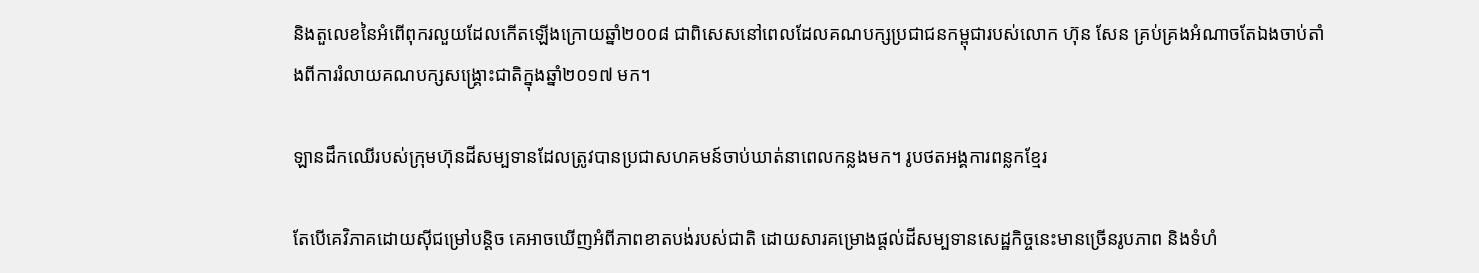និងតួលេខនៃអំពើពុករលួយដែលកើតឡើងក្រោយឆ្នាំ២០០៨ ជាពិសេសនៅពេលដែលគណបក្សប្រជាជនកម្ពុជារបស់លោក ហ៊ុន សែន គ្រប់គ្រងអំណាចតែឯងចាប់តាំងពីការរំលាយគណបក្សសង្គ្រោះជាតិក្នុងឆ្នាំ២០១៧ មក។

ឡានដឹកឈើរបស់ក្រុមហ៊ុនដីសម្បទានដែលត្រូវបានប្រជាសហគមន៍ចាប់ឃាត់នាពេលកន្លងមក។ រូបថតអង្គការពន្លកខ្មែរ

តែបើគេវិភាគដោយស៊ីជម្រៅបន្តិច គេអាចឃើញអំពីភាពខាតបង់របស់ជាតិ ដោយសារគម្រោងផ្តល់ដីសម្បទានសេដ្ឋកិច្ចនេះមានច្រើនរូបភាព និងទំហំ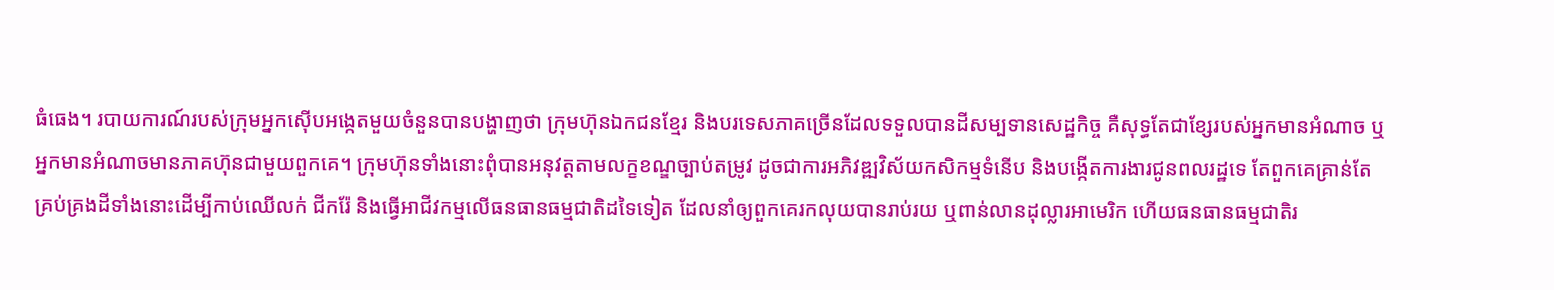ធំធេង។ របាយការណ៍របស់ក្រុមអ្នកស៊ើបអង្កេតមួយចំនួនបានបង្ហាញថា ក្រុមហ៊ុនឯកជនខ្មែរ និងបរទេសភាគច្រើនដែលទទួលបានដីសម្បទានសេដ្ឋកិច្ច គឺសុទ្ធតែជាខ្សែរបស់អ្នកមានអំណាច ឬអ្នកមានអំណាចមានភាគហ៊ុនជាមួយពួកគេ។ ក្រុមហ៊ុនទាំងនោះពុំបានអនុវត្តតាមលក្ខខណ្ឌច្បាប់តម្រូវ ដូចជាការអភិវឌ្ឍវិស័យកសិកម្មទំនើប និងបង្កើតការងារជូនពលរដ្ឋទេ តែពួកគេគ្រាន់តែគ្រប់គ្រងដីទាំងនោះដើម្បីកាប់ឈើលក់ ជីករ៉ែ និងធ្វើអាជីវកម្មលើធនធានធម្មជាតិដទៃទៀត ដែលនាំឲ្យពួកគេរកលុយបានរាប់រយ ឬពាន់លានដុល្លារអាមេរិក ហើយធនធានធម្មជាតិរ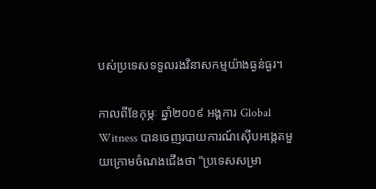បស់ប្រទេសទទួលរងវិនាសកម្មយ៉ាងធ្ងន់ធ្ងរ។

កាលពីខែកុម្ភៈ ឆ្នាំ២០០៩ អង្គការ Global Witness បានចេញរបាយការណ៍ស៊ើបអង្កេតមួយក្រោមចំណងជើងថា “ប្រទេសសម្រា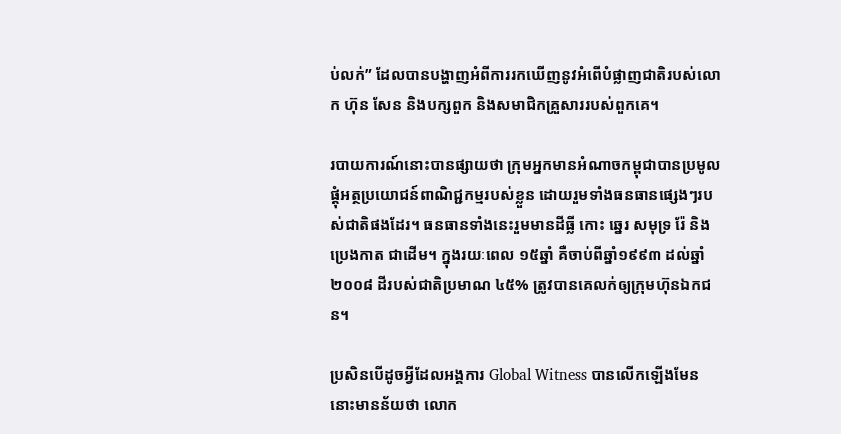ប់លក់” ដែលបានបង្ហាញអំពីការរកឃើញនូវអំពើបំផ្លាញជាតិរបស់លោក ហ៊ុន សែន និងបក្សពួក និងសមាជិកគ្រួសាររបស់ពួកគេ។

របាយការណ៍នោះបានផ្សាយថា ក្រុមអ្នកមានអំណាចកម្ពុជាបានប្រមូលផ្ដុំអត្ថប្រយោជន៍ពាណិជ្ជកម្មរបស់ខ្លួន ដោយរួមទាំងធនធានផ្សេងៗរបស់ជាតិផងដែរ។ ធនធានទាំងនេះរួមមានដីធ្លី កោះ ឆ្នេរ សមុទ្រ រ៉ែ និងប្រេងកាត ជាដើម។ ក្នុងរយៈពេល ១៥ឆ្នាំ គឺចាប់ពីឆ្នាំ១៩៩៣ ដល់ឆ្នាំ២០០៨ ដីរបស់ជាតិប្រមាណ ៤៥% ត្រូវបានគេលក់ឲ្យក្រុមហ៊ុនឯកជន។

ប្រសិនបើដូចអ្វីដែលអង្គការ Global Witness បានលើកឡើងមែន នោះមានន័យថា លោក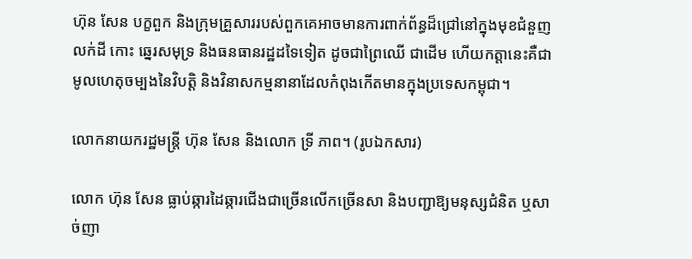ហ៊ុន សែន បក្ខពួក និងក្រុមគ្រួសាររបស់ពួកគេអាចមានការពាក់ព័ន្ធដ៏ជ្រៅនៅក្នុងមុខជំនួញលក់ដី កោះ ឆ្នេរសមុទ្រ និងធនធានរដ្ឋដទៃទៀត ដូចជាព្រៃឈើ ជាដើម ហើយកត្តានេះគឺជាមូលហេតុចម្បងនៃវិបត្តិ និងវិនាសកម្មនានាដែលកំពុងកើតមានក្នុងប្រទេសកម្ពុជា។

លោកនាយករដ្ឋមន្ត្រី ហ៊ុន សែន និងលោក ទ្រី ភាព។ (រូបឯកសារ)

លោក ហ៊ុន សែន ធ្លាប់ឆ្ការដៃឆ្ការជើងជាច្រើនលើកច្រើនសា និងបញ្ជាឱ្យមនុស្សជំនិត ឬសាច់ញា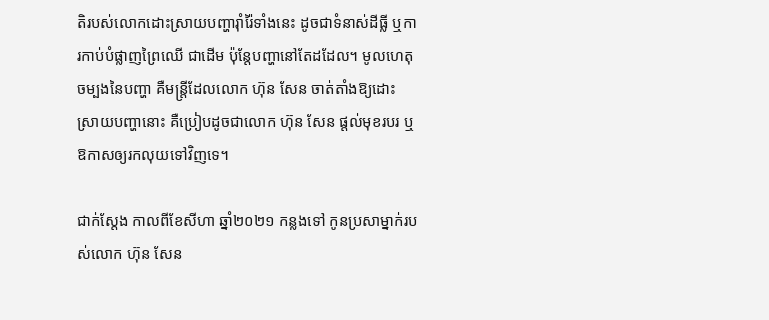តិរបស់លោកដោះស្រាយបញ្ហារ៉ាំរ៉ៃទាំងនេះ ដូចជាទំនាស់ដីធ្លី ឬការកាប់បំផ្លាញព្រៃឈើ ជាដើម ប៉ុន្តែបញ្ហានៅតែដដែល។ មូលហេតុចម្បងនៃបញ្ហា គឺមន្ត្រីដែលលោក ហ៊ុន សែន ចាត់តាំងឱ្យដោះស្រាយបញ្ហានោះ គឺប្រៀបដូចជាលោក ហ៊ុន សែន ផ្តល់មុខរបរ ឬឱកាសឲ្យរកលុយទៅវិញទេ។

ជាក់ស្តែង កាលពីខែសីហា ឆ្នាំ២០២១ កន្លងទៅ កូនប្រសាម្នាក់របស់លោក ហ៊ុន សែន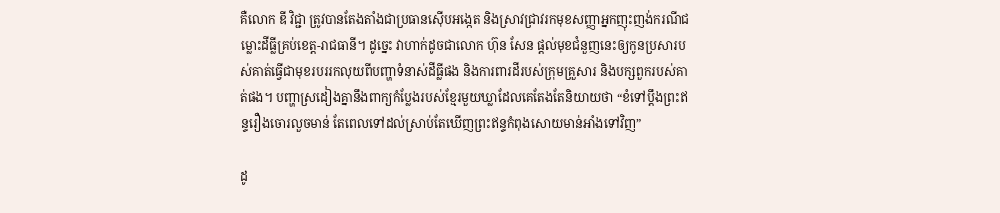គឺលោក ឌី វិជ្ជា ត្រូវបានតែងតាំងជាប្រធានស៊ើបអង្កេត និងស្រាវជ្រាវរកមុខសញ្ញាអ្នកញុះញង់ករណីជម្លោះដីធ្លីគ្រប់ខេត្ត-រាជធានី។ ដូច្នេះ វាហាក់ដូចជាលោក ហ៊ុន សែន ផ្តល់មុខជំនួញនេះឲ្យកូនប្រសារបស់គាត់ធ្វើជាមុខរបររកលុយពីបញ្ហាទំនាស់ដីធ្លីផង និងការពារដីរបស់ក្រុមគ្រួសារ និងបក្សពួករបស់គាត់ផង។ បញ្ហាស្រដៀងគ្នានឹងពាក្យកំប្លែងរបស់ខ្មែរមួយឃ្លាដែលគេតែងតែនិយាយថា “ខំទៅប្តឹងព្រះឥន្ទរឿងចោរលួចមាន់ តែពេលទៅដល់ស្រាប់តែឃើញព្រះឥន្ទកំពុងសោយមាន់អាំងទៅវិញ”

ដូ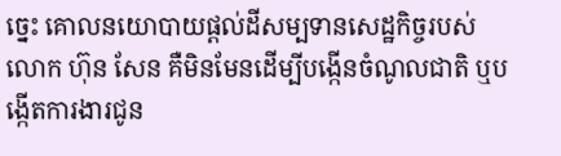ច្នេះ គោលនយោបាយផ្តល់ដីសម្បទានសេដ្ឋកិច្ចរបស់លោក ហ៊ុន សែន គឺមិនមែនដើម្បីបង្កើនចំណូលជាតិ ឬបង្កើតការងារជូន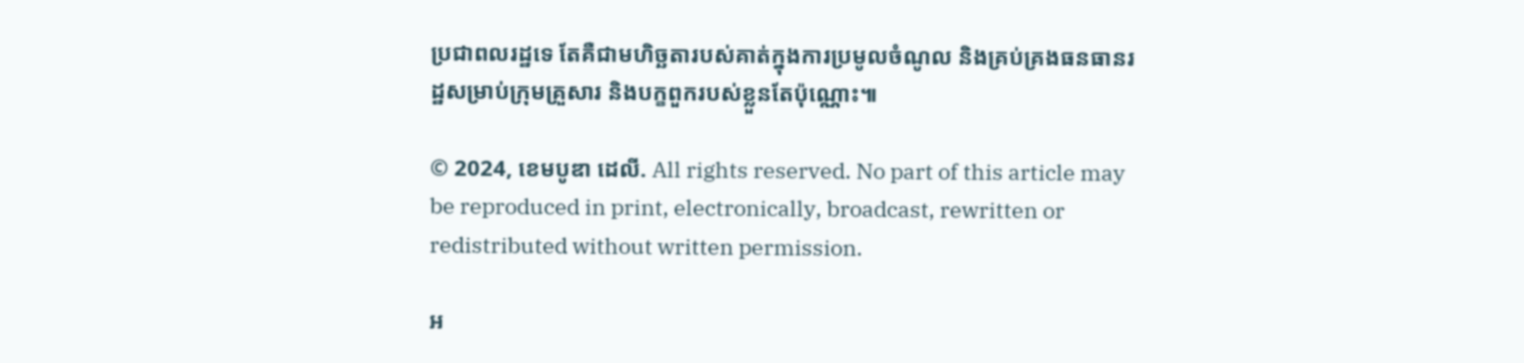ប្រជាពលរដ្ឋទេ តែគឺជាមហិច្ឆតារបស់គាត់ក្នុងការប្រមូលចំណូល និងគ្រប់គ្រងធនធានរដ្ឋសម្រាប់ក្រុមគ្រួសារ និងបក្ខពួករបស់ខ្លួនតែប៉ុណ្ណោះ៕

© 2024, ខេមបូឌា ដេលី. All rights reserved. No part of this article may be reproduced in print, electronically, broadcast, rewritten or redistributed without written permission.

អ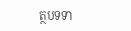ត្ថបទទា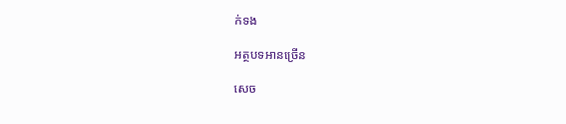ក់ទង

អត្ថបទអានច្រើន

សេច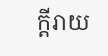ក្ដីរាយ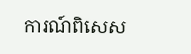ការណ៍ពិសេស